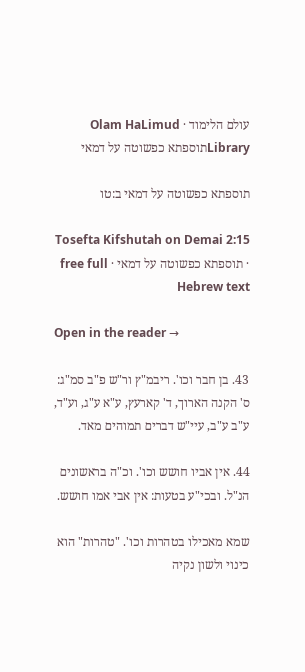עולם הלימוד · Olam HaLimud
Libraryתוספתא כפשוטה על דמאי

תוספתא כפשוטה על דמאי ב:טו

Tosefta Kifshutah on Demai 2:15 · תוספתא כפשוטה על דמאי · free full Hebrew text

Open in the reader →

43. בן חבר וכו'. ריבמ"ץ ור"ש פ"ב סמ"ג: ס' הקנה הארוך, ד' קארעץ, ע"א ע"ג, וע"ד, ע"ב ע"ב, עיי"ש דברים תמוהים מאד.

44. אין אביו חושש וכו'. וכ"ה בראשונים הנ"ל. ובכי"ע בטעות: אין אבי אמו חושש.

שמא מאכילו בטהרות וכו'. "טהרות" הוא כינוי ולשון נקיה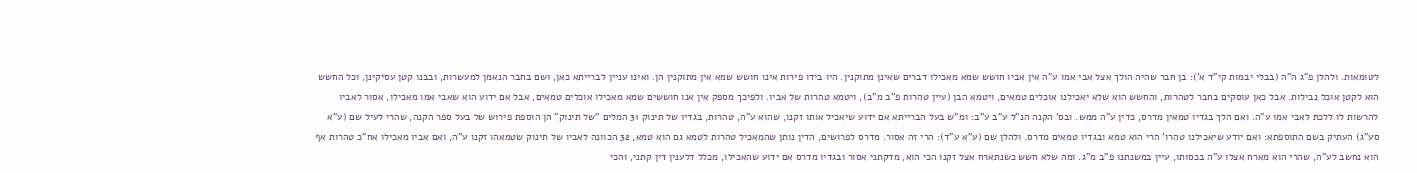לטומאות. ולהלן פ"ג ה"ה (בבלי יבמות קי"ד א'): בן חבר שהיה הולך אצל אבי אמו ע"ה אין אביו חושש שמא מאכילו דברים שאינן מתוקנין. היו בידו פירות אינו חושש שמא אין מתוקנין הן. ואינו עניין לברייתא כאן, ושם בחבר הנאמן למעשרות, ובבנו קטן עסיקינן, וכל החשש הוא לקטן אוכל נבילות. אבל כאן עוסקים בחבר לטהרות, והחשש הוא שלא יאכילנו אוכלים טמאים, ויטמא הבן (עיין טהרות פ"ב מ"ב), ויטמא טהרות של אביו. ולפיכך מספק אין אנו חוששים שמא מאכילו אוכלים טמאים, אבל אם ידוע הוא שאבי אמו מאכילו, אסור לאביו להרשות לו ללכת לאבי אמו ע"ה. ואם הלך בגדיו טמאין מדרס, כדין ע"ה ממש. ובס' הקנה הנ"ל ע"ב ע"ב: ומ"ש בעל הברייתא אם ידוע שיאכיל אותו זקנו, שהוא ע"ה, טהרות, בגדיו של תינוק 31 המלים "של תינוק" הן הוספת פירוש של בעל ספר הקנה, שהרי לעיל שם (ע"א סע"ג) העתיק בשם התוספתא: ואם יודע שיאכילנו טהרו' הרי הוא טמא ובגדיו טמאים מדרס. ולהלן שם (ע"א ע"ד): הרי זה אסור. מדרס לפרושים, הדין נותן שהמאכיל טהרות לטמא גם הוא טמא, 32 הכוונה לאביו של תינוק שטמאהו זקנו ע"ה, ואם אביו מאכילו אח"כ טהרות אף הוא נחשב לע"ה, שהרי הוא מארח אצלו ע"ה בכסותו, עיין במשנתנו פ"ב מ"ג. ומה שלא חשש כשנתארח אצל זקנו הכי הוא, מדקתני אסור ובגדיו מדרס אם ידוע שהאכילו, מכלל דלענין דין קתני, והכי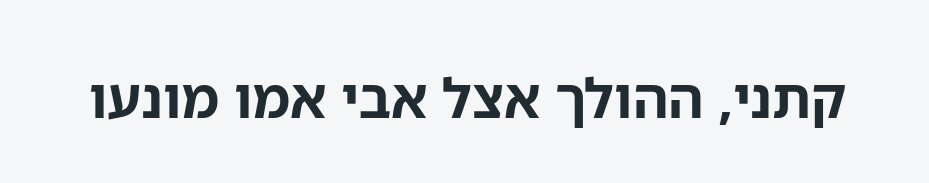קתני, ההולך אצל אבי אמו מונעו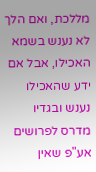מללכת, ואם הלך לא נענש בשמא האכילו, אבל אם ידע שהאכילו נענש ובגדיו מדרס לפרושים אע"פ שאין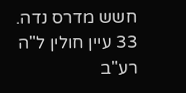חשש מדרס נדה. 33 עיין חולין ל"ה רע"ב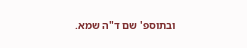ובתוספ' שם ד"ה שמא.